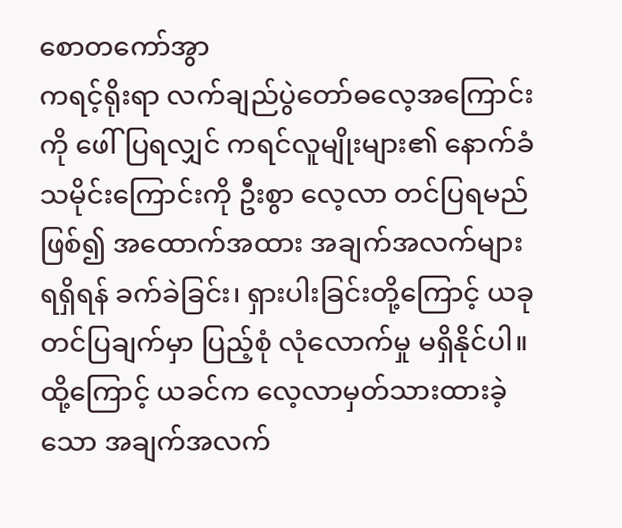စောတကော်အွာ
ကရင့်ရိုးရာ လက်ချည်ပွဲတော်ဓလေ့အကြောင်းကို ဖေါ်ပြရလျှင် ကရင်လူမျိုးများ၏ နောက်ခံသမိုင်းကြောင်းကို ဦးစွာ လေ့လာ တင်ပြရမည်ဖြစ်၍ အထောက်အထား အချက်အလက်များ ရရှိရန် ခက်ခဲခြင်း၊ ရှားပါးခြင်းတို့ကြောင့် ယခု တင်ပြချက်မှာ ပြည့်စုံ လုံလောက်မှု မရှိနိုင်ပါ။ ထို့ကြောင့် ယခင်က လေ့လာမှတ်သားထားခဲ့သော အချက်အလက်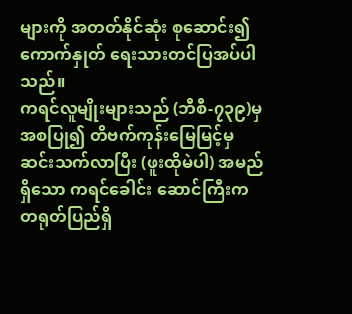များကို အတတ်နိုင်ဆုံး စုဆောင်း၍ ကောက်နှုတ် ရေးသားတင်ပြအပ်ပါသည်။
ကရင်လူမျိုးများသည် (ဘီစီ-၇၃၉)မှ အစပြု၍ တိဗက်ကုန်းမြေမြင့်မှ ဆင်းသက်လာပြီး (ဖူးထိုမဲပါ) အမည်ရှိသော ကရင်ခေါင်း ဆောင်ကြီးက တရုတ်ပြည်ရှိ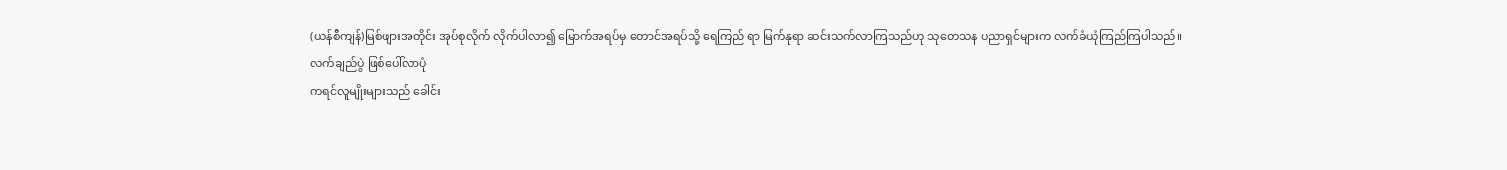(ယန်စီကျန်)မြစ်ဖျားအတိုင်း အုပ်စုလိုက် လိုက်ပါလာ၍ မြောက်အရပ်မှ တောင်အရပ်သို့ ရေကြည် ရာ မြက်နုရာ ဆင်းသက်လာကြသည်ဟု သုတေသန ပညာရှင်များက လက်ခံယုံကြည်ကြပါသည်။
လက်ချည်ပွဲ ဖြစ်ပေါ်လာပုံ
ကရင်လူမျိုးများသည် ခေါင်း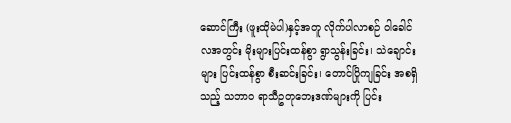ဆောင်ကြီး (ဖူးထိုမဲပါ)နှင့်အတူ လိုက်ပါလာစဉ် ဝါခေါင်လအတွင်း မိုးများပြင်းထန်စွာ ရွာသွန်းခြင်း၊ သဲချောင်းများ ပြင်းထန်စွာ စီးဆင်းခြင်း၊ တောင်ပြိုကျခြင်း အစရှိသည့် သဘာဝ ရာသီဥတုဘေးဒဏ်များကို ပြင်း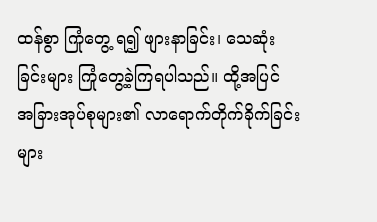ထန်စွာ ကြုံတွေ့ ရ၍ ဖျားနာခြင်း၊ သေဆုံးခြင်းများ ကြုံတွေ့ခဲ့ကြရပါသည်။ ထို့အပြင် အခြားအုပ်စုများ၏ လာရောက်တိုက်ခိုက်ခြင်းများ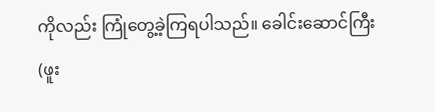ကိုလည်း ကြုံတွေ့ခဲ့ကြရပါသည်။ ခေါင်းဆောင်ကြီး (ဖူး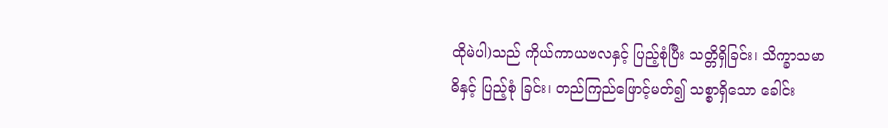ထိုမဲပါ)သည် ကိုယ်ကာယဗလနှင့် ပြည့်စုံပြီး သတ္တိရှိခြင်း၊ သိက္ခာသမာဓိနှင့် ပြည့်စုံ ခြင်း၊ တည်ကြည်ဖြောင့်မတ်၍ သစ္စာရှိသော ခေါင်း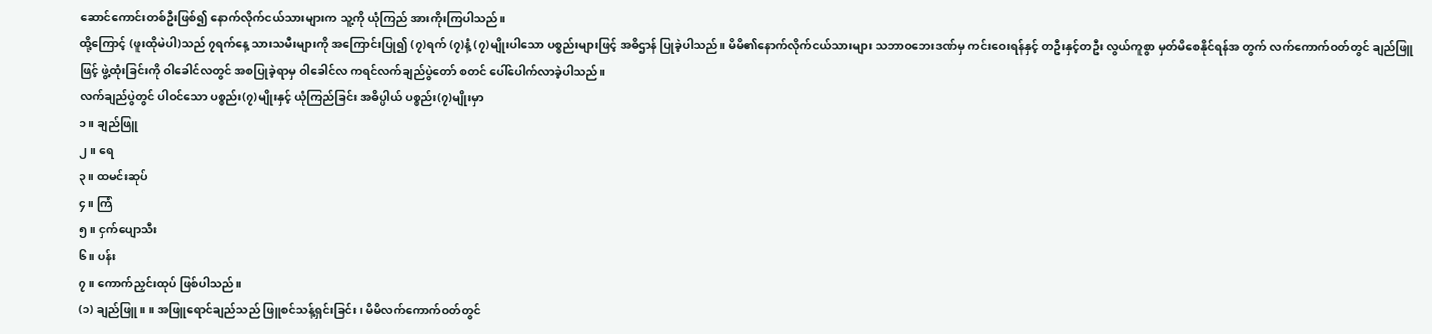ဆောင်ကောင်းတစ်ဦးဖြစ်၍ နောက်လိုက်ငယ်သားများက သူ့ကို ယုံကြည် အားကိုးကြပါသည်။
ထို့ကြောင့် (ဖူးထိုမဲပါ)သည် ၇ရက်နေ့ သားသမီးများကို အကြောင်းပြု၍ (၇)ရက် (၇)နံ့ (၇)မျိုးပါသော ပစ္စည်းများဖြင့် အဓိဌာန် ပြုခဲ့ပါသည်။ မိမိ၏နောက်လိုက်ငယ်သားများ သဘာဝဘေးဒဏ်မှ ကင်းဝေးရန်နှင့် တဦးနှင့်တဦး လွယ်ကူစွာ မှတ်မိစေနိုင်ရန်အ တွက် လက်ကောက်ဝတ်တွင် ချည်ဖြူဖြင့် ဖွဲ့ထုံးခြင်းကို ဝါခေါင်လတွင် အစပြုခဲ့ရာမှ ဝါခေါင်လ ကရင်လက်ချည်ပွဲတော် စတင် ပေါ်ပေါက်လာခဲ့ပါသည်။
လက်ချည်ပွဲတွင် ပါဝင်သော ပစ္စည်း(၇)မျိုးနှင့် ယုံကြည်ခြင်း အဓိပ္ပါယ် ပစ္စည်း(၇)မျိုးမှာ
၁။ ချည်ဖြူ
၂။ ရေ
၃။ ထမင်းဆုပ်
၄။ ကြံ
၅။ ငှက်ပျောသီး
၆။ ပန်း
၇။ ကောက်ညှင်းထုပ် ဖြစ်ပါသည်။
(၁) ချည်ဖြူ။ ။ အဖြူရောင်ချည်သည် ဖြူစင်သန့်ရှင်းခြင်း၊ မိမိလက်ကောက်ဝတ်တွင်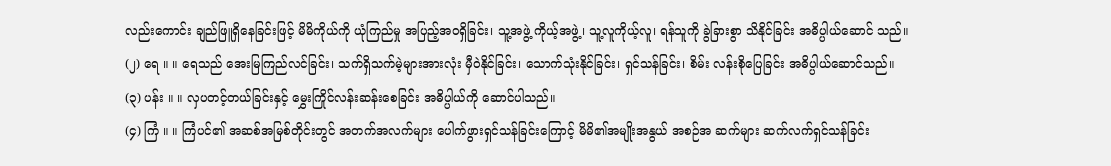လည်းကောင်း ချည်ဖြူရှိနေခြင်းဖြင့် မိမိကိုယ်ကို ယုံကြည်မှု အပြည့်အဝရှိခြင်း၊ သူ့အဖွဲ့ ကိုယ့်အဖွဲ့၊ သူ့လူကိုယ့်လူ၊ ရန်သူကို ခွဲခြားစွာ သိနိုင်ခြင်း အဓိပ္ပါယ်ဆောင် သည်။
(၂) ရေ ။ ။ ရေသည် အေးမြကြည်လင်ခြင်း၊ သက်ရှိသက်မဲ့များအားလုံး မှီဝဲနိုင်ခြင်း၊ သောက်သုံးနိုင်ခြင်း၊ ရှင်သန်ခြင်း၊ စိမ်း လန်းစိုပြေခြင်း အဓိပ္ပါယ်ဆောင်သည်။
(၃) ပန်း ။ ။ လှပတင့်တယ်ခြင်းနှင့် မွှေးကြိုင်လန်းဆန်းစေခြင်း အဓိပ္ပါယ်ကို ဆောင်ပါသည်။
(၄) ကြံ ။ ။ ကြံပင်၏ အဆစ်အမြစ်တိုင်းတွင် အတက်အလက်များ ပေါက်ဖွားရှင်သန်ခြင်းကြောင့် မိမိ၏အမျိုးအနွယ် အစဉ်အ ဆက်များ ဆက်လက်ရှင်သန်ခြင်း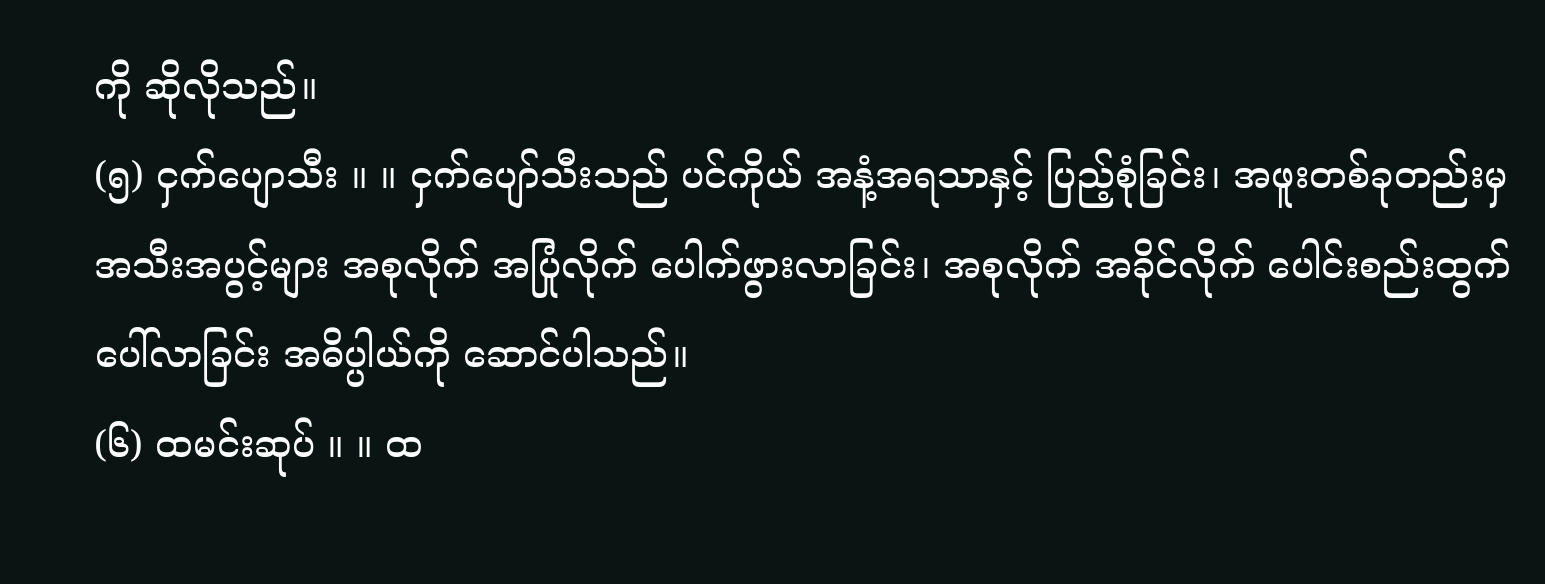ကို ဆိုလိုသည်။
(၅) ငှက်ပျောသီး ။ ။ ငှက်ပျော်သီးသည် ပင်ကိုယ် အနံ့အရသာနှင့် ပြည့်စုံခြင်း၊ အဖူးတစ်ခုတည်းမှ အသီးအပွင့်များ အစုလိုက် အပြုံလိုက် ပေါက်ဖွားလာခြင်း၊ အစုလိုက် အခိုင်လိုက် ပေါင်းစည်းထွက်ပေါ်လာခြင်း အဓိပ္ပါယ်ကို ဆောင်ပါသည်။
(၆) ထမင်းဆုပ် ။ ။ ထ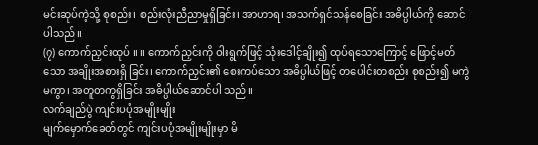မင်းဆုပ်ကဲ့သို့ စုစည်း၊ စည်းလုံးညီညာမှုရှိခြင်း၊ အာဟာရ၊ အသက်ရှင်သန်စေခြင်း အဓိပ္ပါယ်ကို ဆောင် ပါသည်။
(၇) ကောက်ညှင်းထုပ် ။ ။ ကောက်ညှင်းကို ဝါးရွက်ဖြင့် သုံးဒေါင့်ချိုး၍ ထုပ်ရသောကြောင့် ဖြောင့်မတ်သော အချိုးအစားရှိ ခြင်း၊ ကောက်ညှင်း၏ စေးကပ်သော အဓိပ္ပါယ်ဖြင့် တပေါင်းတစည်း စုစည်း၍ မကွဲမကွာ၊ အတူတကွရှိခြင်း အဓိပ္ပါယ်ဆောင်ပါ သည်။
လက်ချည်ပွဲ ကျင်းပပုံအမျိုးမျိုး
မျက်မှောက်ခေတ်တွင် ကျင်းပပုံအမျိုးမျိုးမှာ မိ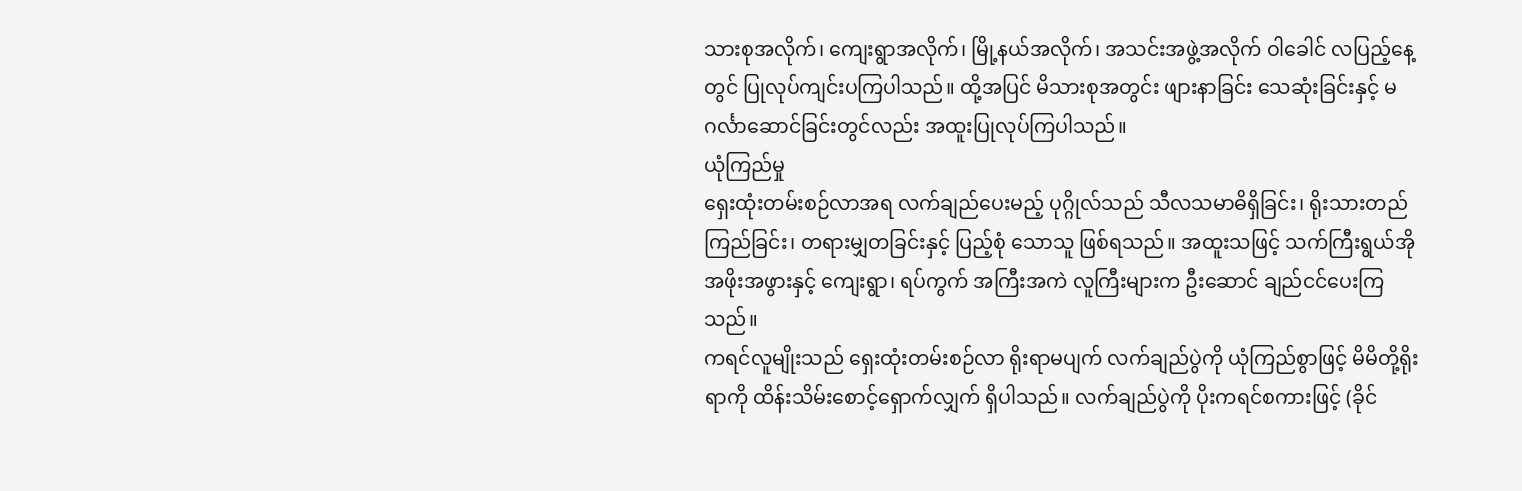သားစုအလိုက်၊ ကျေးရွာအလိုက်၊ မြို့နယ်အလိုက်၊ အသင်းအဖွဲ့အလိုက် ဝါခေါင် လပြည့်နေ့တွင် ပြုလုပ်ကျင်းပကြပါသည်။ ထို့အပြင် မိသားစုအတွင်း ဖျားနာခြင်း သေဆုံးခြင်းနှင့် မဂင်္လာဆောင်ခြင်းတွင်လည်း အထူးပြုလုပ်ကြပါသည်။
ယုံကြည်မှု
ရှေးထုံးတမ်းစဉ်လာအရ လက်ချည်ပေးမည့် ပုဂ္ဂိုလ်သည် သီလသမာဓိရှိခြင်း၊ ရိုးသားတည်ကြည်ခြင်း၊ တရားမျှတခြင်းနှင့် ပြည့်စုံ သောသူ ဖြစ်ရသည်။ အထူးသဖြင့် သက်ကြီးရွယ်အို အဖိုးအဖွားနှင့် ကျေးရွာ၊ ရပ်ကွက် အကြီးအကဲ လူကြီးများက ဦးဆောင် ချည်ငင်ပေးကြသည်။
ကရင်လူမျိုးသည် ရှေးထုံးတမ်းစဉ်လာ ရိုးရာမပျက် လက်ချည်ပွဲကို ယုံကြည်စွာဖြင့် မိမိတို့ရိုးရာကို ထိန်းသိမ်းစောင့်ရှောက်လျှက် ရှိပါသည်။ လက်ချည်ပွဲကို ပိုးကရင်စကားဖြင့် (ခိုင်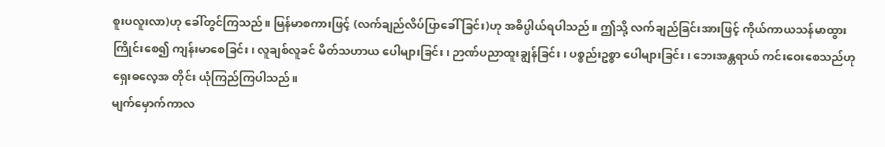စူးပလူးလာ)ဟု ခေါ်တွင်ကြသည်။ မြန်မာစကားဖြင့် (လက်ချည်လိပ်ပြာခေါ် ခြင်း)ဟု အဓိပ္ပါယ်ရပါသည်။ ဤသို့ လက်ချည်ခြင်းအားဖြင့် ကိုယ်ကာယသန်မာထွားကြိုင်းစေ၍ ကျန်းမာစေခြင်း၊ လူချစ်လူခင် မိတ်သဟာယ ပေါများခြင်း၊ ဉာဏ်ပညာထူးချွန်ခြင်း၊ ပစ္စည်းဥစ္စာ ပေါများခြင်း၊ ဘေးအန္တရာယ် ကင်းဝေးစေသည်ဟု ရှေးဓလေ့အ တိုင်း ယုံကြည်ကြပါသည်။
မျက်မှောက်ကာလ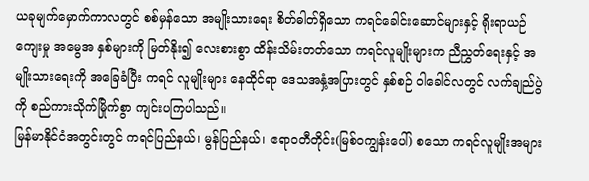ယခုမျက်မှောက်ကာလတွင် စစ်မှန်သော အမျိုးသားရေး စိတ်ဓါတ်ရှိသော ကရင်ခေါင်းဆောင်များနှင့် ရိုးရာယဉ်ကျေးမှု အမွေအ နှစ်များကို မြတ်နိုး၍ လေးစားစွာ ထိန်းသိမ်းတတ်သော ကရင်လူမျိုးများက ညီညွှတ်ရေးနှင့် အမျိုးသားရေးကို အခြေခံပြီး ကရင် လူမျိုးများ နေထိုင်ရာ ဒေသအနှံ့အပြားတွင် နှစ်စဉ် ဝါခေါင်လတွင် လက်ချည်ပွဲကို စည်ကားသိုက်မြိုက်စွာ ကျင်းပကြပါသည်။
မြန်မာနိုင်ငံအတွင်းတွင် ကရင်ပြည်နယ်၊ မွန်ပြည်နယ်၊ ဧရာဝတီတိုင်း(မြစ်ဝကျွန်းပေါ်) စသော ကရင်လူမျိုးအများ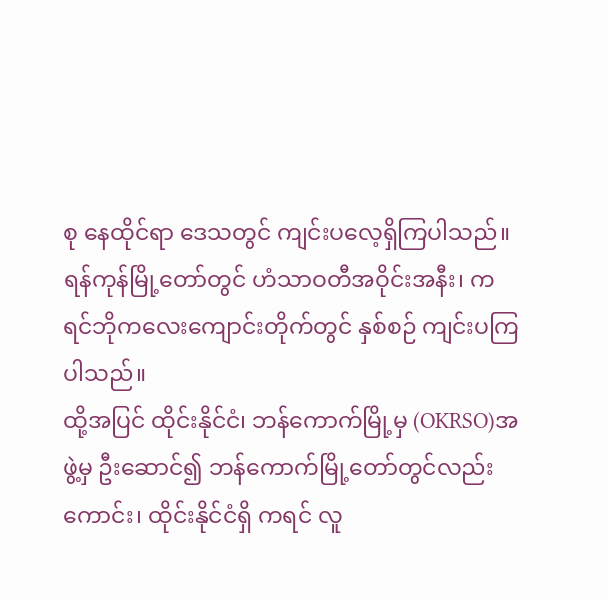စု နေထိုင်ရာ ဒေသတွင် ကျင်းပလေ့ရှိကြပါသည်။ ရန်ကုန်မြို့တော်တွင် ဟံသာဝတီအဝိုင်းအနီး၊ ကရင်ဘိုကလေးကျောင်းတိုက်တွင် နှစ်စဉ် ကျင်းပကြပါသည်။
ထို့အပြင် ထိုင်းနိုင်ငံ၊ ဘန်ကောက်မြို့မှ (OKRSO)အဖွဲ့မှ ဦးဆောင်၍ ဘန်ကောက်မြို့တော်တွင်လည်းကောင်း၊ ထိုင်းနိုင်ငံရှိ ကရင် လူ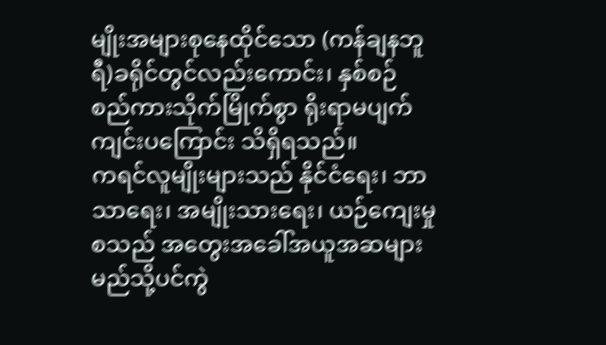မျိုးအများစုနေထိုင်သော (ကန်ချနဘူရီ)ခရိုင်တွင်လည်းကောင်း၊ နှစ်စဉ် စည်ကားသိုက်မြိုက်စွာ ရိုးရာမပျက် ကျင်းပကြောင်း သိရှိရသည်။
ကရင်လူမျိုးများသည် နိုင်ငံရေး၊ ဘာသာရေး၊ အမျိုးသားရေး၊ ယဉ်ကျေးမှုစသည် အတွေးအခေါ်အယူအဆများ မည်သို့ပင်ကွဲ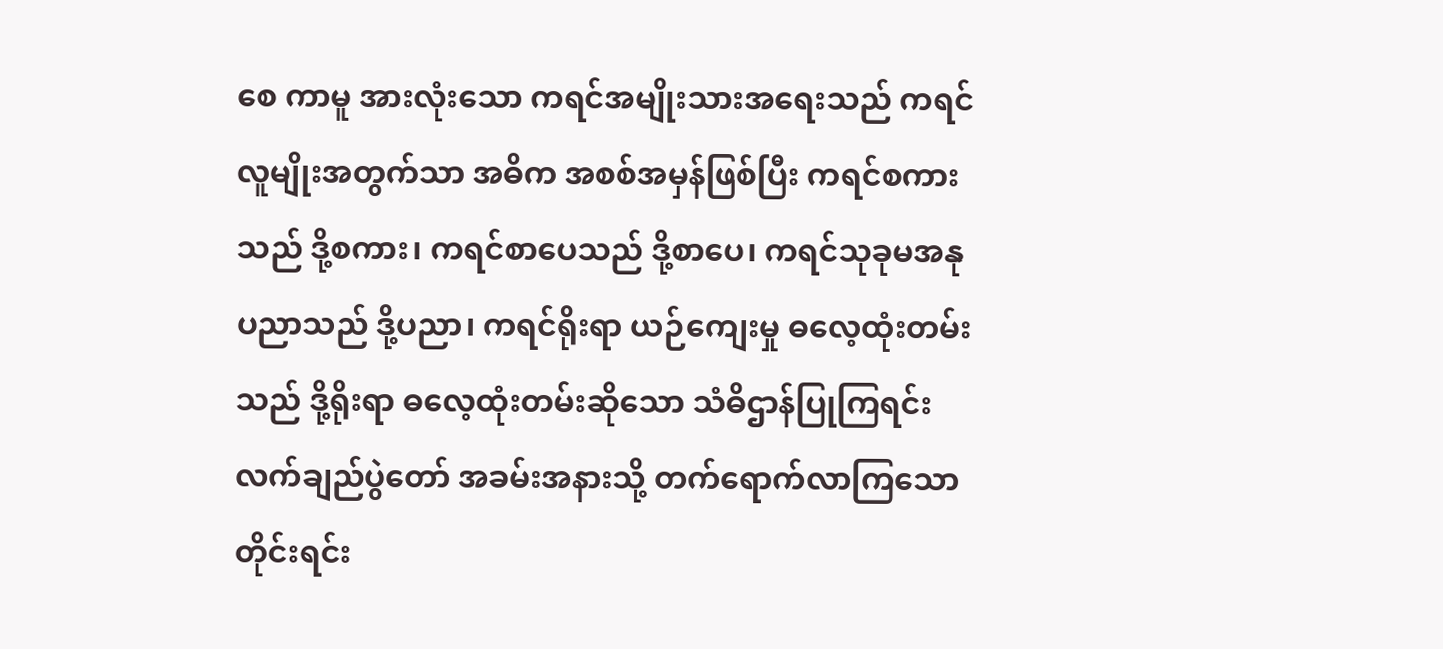စေ ကာမူ အားလုံးသော ကရင်အမျိုးသားအရေးသည် ကရင်လူမျိုးအတွက်သာ အဓိက အစစ်အမှန်ဖြစ်ပြီး ကရင်စကားသည် ဒို့စကား၊ ကရင်စာပေသည် ဒို့စာပေ၊ ကရင်သုခုမအနုပညာသည် ဒို့ပညာ၊ ကရင်ရိုးရာ ယဉ်ကျေးမှု ဓလေ့ထုံးတမ်းသည် ဒို့ရိုးရာ ဓလေ့ထုံးတမ်းဆိုသော သံဓိဌာန်ပြုကြရင်း လက်ချည်ပွဲတော် အခမ်းအနားသို့ တက်ရောက်လာကြသော တိုင်းရင်း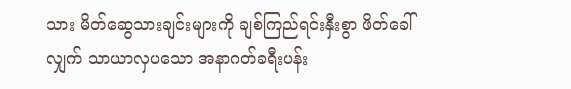သား မိတ်ဆွေသားချင်းများကို ချစ်ကြည်ရင်းနှီးစွာ ဖိတ်ခေါ်လျှက် သာယာလှပသော အနာဂတ်ခရီးပန်း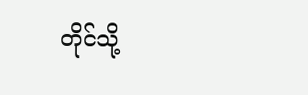တိုင်သို့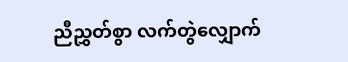ညီညွှတ်စွာ လက်တွဲလျှောက်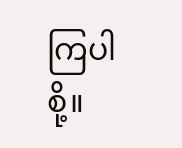ကြပါစို့။